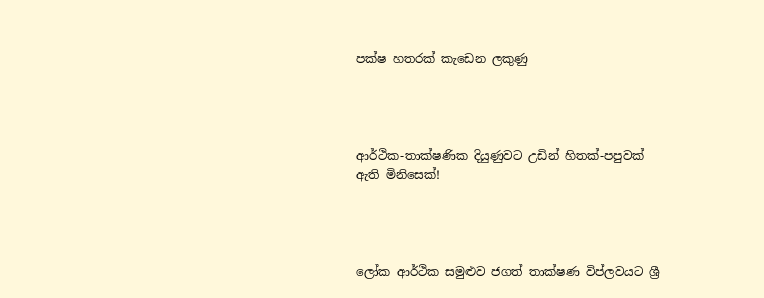පක්ෂ හතරක් කැඩෙන ලකුණු




ආර්ථික-තාක්ෂණික දියුණුවට උඩින් හිතක්-පපුවක් ඇති මිනිසෙක්!




ලෝක ආර්ථික සමුළුව ජගත් තාක්ෂණ විප්ලවයට ශ්‍රී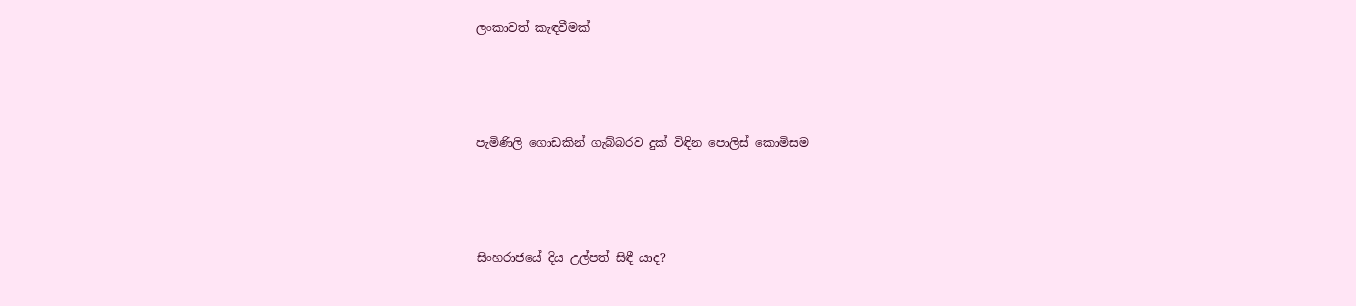ලංකාවත් කැඳවීමක්




පැමිණිලි ගොඩකින් ගැබ්බරව දුක් විඳින පොලිස් කොමිසම




සිංහරාජයේ දිය උල්පත් සිඳී යාද?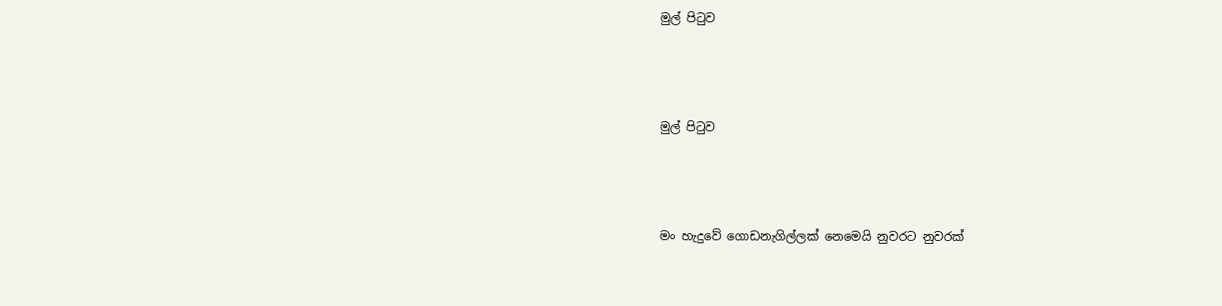මුල් පිටුව




මුල් පිටුව




මං හැදුවේ ගොඩනැගිල්ලක් නෙමෙයි නුවරට නුවරක්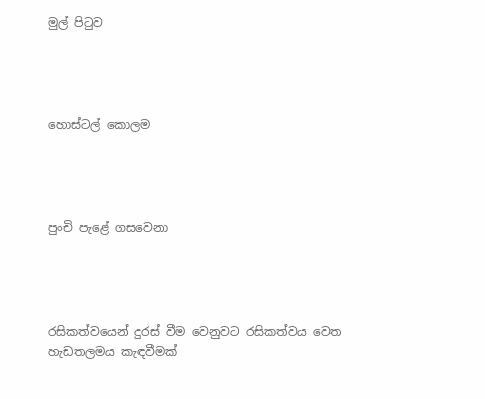මුල් පිටුව




හොස්ටල් කොලම




පුංචි පැළේ ගසවෙනා




රසිකත්වයෙන් දුරස් වීම වෙනුවට රසිකත්වය වෙත හැඩතලමය කැඳවීමක්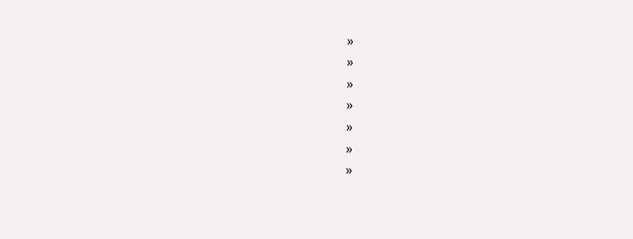»
»
»
»
»
»
»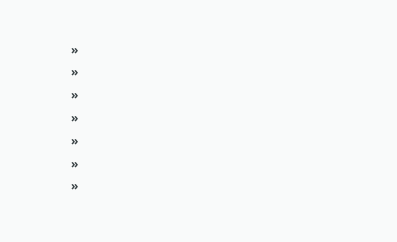»
»
»
»
»
»
»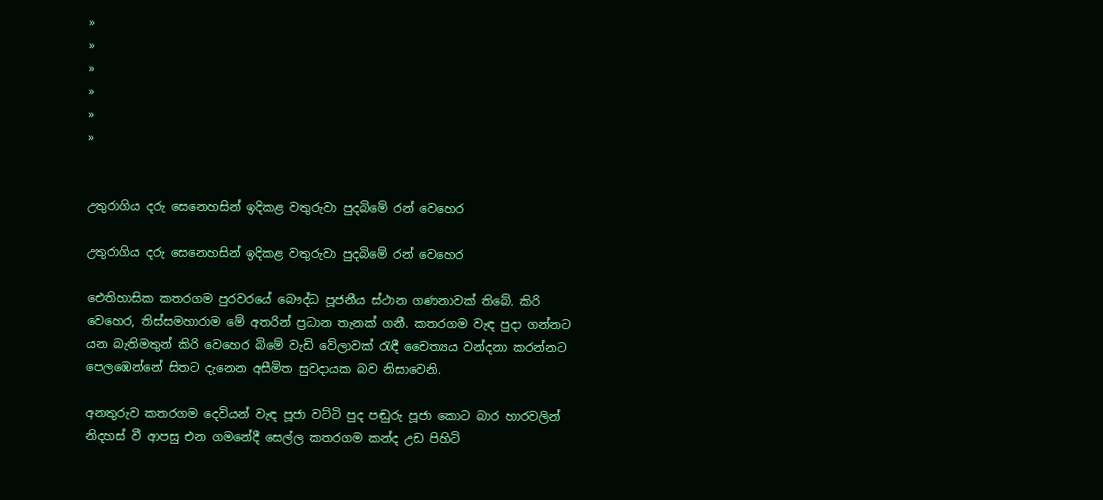»
»
»
»
»
»


උතුරාගිය දරු සෙනෙහසින් ඉදිකළ වතුරුවා පුදබිමේ රන් වෙහෙර

උතුරාගිය දරු සෙනෙහසින් ඉදිකළ වතුරුවා පුදබිමේ රන් වෙහෙර

ඓතිහාසික කතරගම පුරවරයේ බෞද්ධ පූජනීය ස්ථාන ගණනාවක් තිබේ. කිරි වෙහෙර, තිස්සමහාරාම මේ අතරින් ප්‍රධාන තැනක් ගනී. කතරගම වැඳ පුදා ගන්නට යන බැතිමතුන් කිරි වෙහෙර බිමේ වැඩි වේලාවක් රැඳී චෛත්‍යය වන්දනා කරන්නට පෙලඹෙන්නේ සිතට දැනෙන අසීමිත සුවදායක බව නිසාවෙනි.

අනතුරුව කතරගම දෙවියන් වැඳ පූජා වට්ටි පුද පඬුරු පූජා කොට බාර හාරවලින් නිදහස් වී ආපසු එන ගමනේදී සෙල්ල කතරගම කන්ද උඩ පිහිටි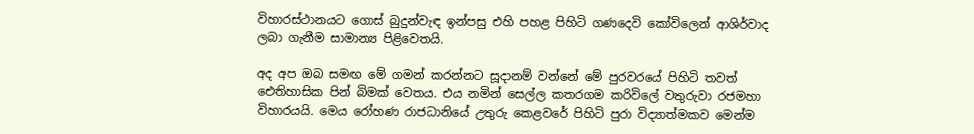විහාරස්ථානයට ගොස් බුදුන්වැඳ ඉන්පසු එහි පහළ පිහිටි ගණදෙවි කෝවිලෙන් ආශිර්වාද ලබා ගැනීම සාමාන්‍ය පිළිවෙතයි.

අද අප ඔබ සමඟ මේ ගමන් කරන්නට සූදානම් වන්නේ මේ පුරවරයේ පිහිටි තවත් ඓතිහාසික පින් බිමක් වෙතය. එය නමින් සෙල්ල කතරගම කරිවිලේ වතුරුවා රජමහා විහාරයයි. මෙය රෝහණ රාජධානියේ උතුරු කෙළවරේ පිහිටි පුරා විද්‍යාත්මකව මෙන්ම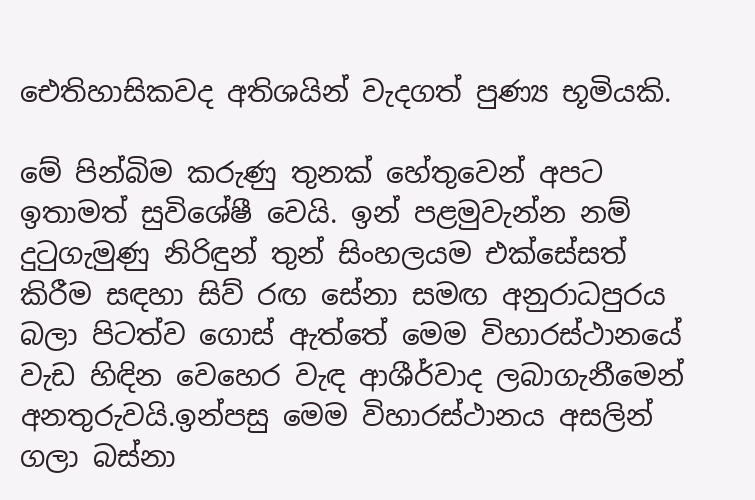ඓතිහාසිකවද අතිශයින් වැදගත් පුණ්‍ය භූමියකි.

මේ පින්බිම කරුණු තුනක් හේතුවෙන් අපට ඉතාමත් සුවිශේෂී වෙයි. ඉන් පළමුවැන්න නම් දුටුගැමුණු නිරිඳුන් තුන් සිංහලයම එක්සේසත් කිරීම සඳහා සිව් රඟ සේනා සමඟ අනුරාධපුරය බලා පිටත්ව ගොස් ඇත්තේ මෙම විහාරස්ථානයේ වැඩ හිඳින වෙහෙර වැඳ ආශීර්වාද ලබාගැනීමෙන් අනතුරුවයි.ඉන්පසු මෙම විහාරස්ථානය අසලින් ගලා බස්නා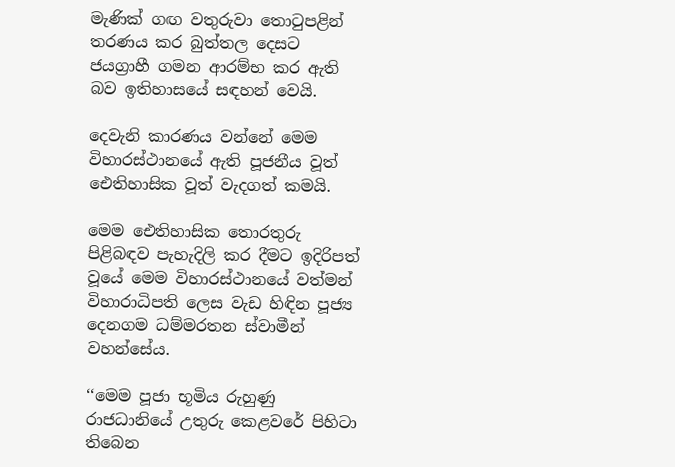මැණික් ගඟ වතුරුවා තොටුපළින් තරණය කර බුත්තල දෙසට ජයග්‍රාහී ගමන ආරම්භ කර ඇති බව ඉතිහාසයේ සඳහන් වෙයි.

දෙවැනි කාරණය වන්නේ මෙම විහාරස්ථානයේ ඇති පූජනීය වූත් ඓතිහාසික වූත් වැදගත් කමයි.

මෙම ඓතිහාසික තොරතුරු පිළිබඳව පැහැදිලි කර දීමට ඉදිරිපත් වූයේ මෙම විහාරස්ථානයේ වත්මන් විහාරාධිපති ලෙස වැඩ හිඳින පූජ්‍ය දෙනගම ධම්මරතන ස්වාමීන් වහන්සේය.

‘‘මෙම පූජා භූමිය රුහුණු රාජධානියේ උතුරු කෙළවරේ පිහිටා තිබෙන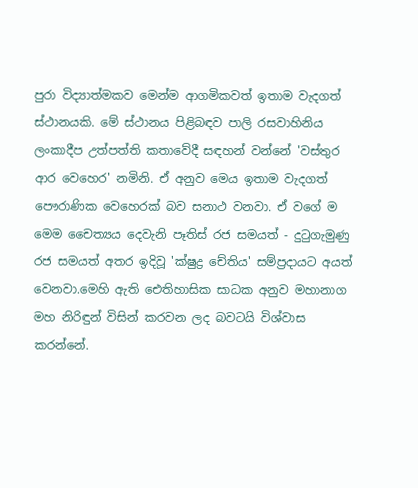පුරා විද්‍යාත්මකව මෙන්ම ආගමිකවත් ඉතාම වැදගත් ස්ථානයකි. මේ ස්ථානය පිළිබඳව පාලි රසවාහිනිය ලංකාදීප උත්පත්ති කතාවේදී සඳහන් වන්නේ 'වස්තුර ආර වෙහෙර' නමිනි. ඒ අනුව මෙය ඉතාම වැදගත් පෞරාණික වෙහෙරක් බව සනාථ වනවා. ඒ වගේ ම මෙම චෛත්‍යය දෙවැනි පෑතිස් රජ සමයත් - දුටුගැමුණු රජ සමයත් අතර ඉදිවූ 'ක්ෂුද්‍ර චේතිය' සම්ප්‍රදායට අයත් වෙනවා.මෙහි ඇති ඓතිහාසික සාධක අනුව මහානාග මහ නිරිඳුන් විසින් කරවන ලද බවටයි විශ්වාස කරන්නේ.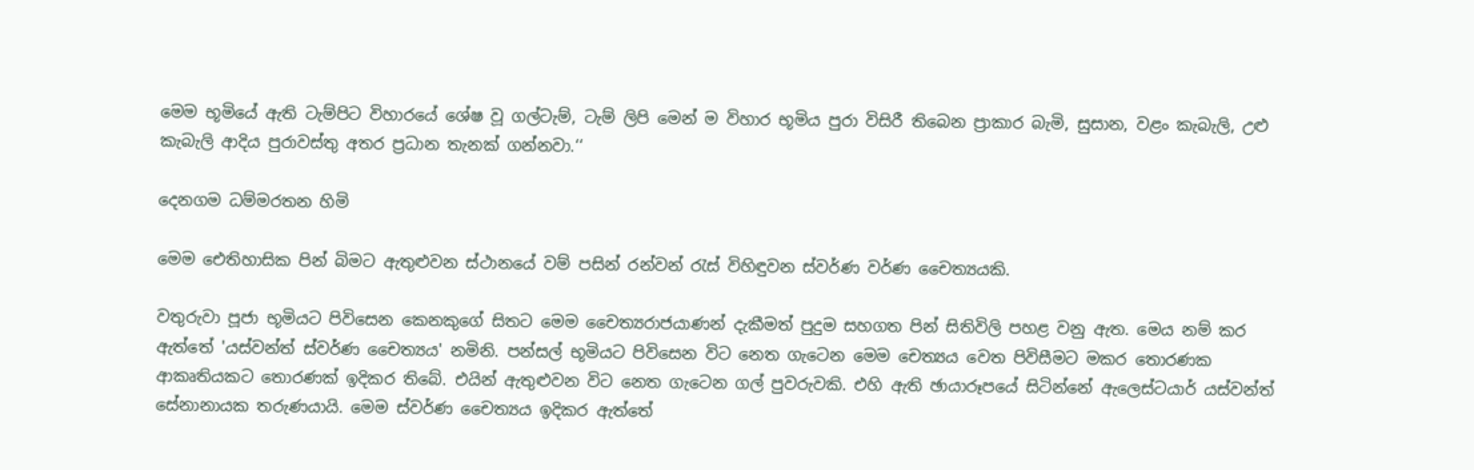මෙම භූමියේ ඇති ටැම්පිට විහාරයේ ශේෂ වූ ගල්ටැම්, ටැම් ලිපි මෙන් ම විහාර භූමිය පුරා විසිරී තිබෙන ප්‍රාකාර බැමි, සුසාන, වළං කැබැලි, උළු කැබැලි ආදිය පුරාවස්තු අතර ප්‍රධාන තැනක් ගන්නවා.‘‘

දෙනගම ධම්මරතන හිමි

මෙම ඓතිහාසික පින් බිමට ඇතුළුවන ස්ථානයේ වම් පසින් රන්වන් රැස් විහිඳුවන ස්වර්ණ වර්ණ චෛත්‍යයකි.

වතුරුවා පූජා භූමියට පිවිසෙන කෙනකුගේ සිතට මෙම චෛත්‍යරාජයාණන් දැකීමත් පුදුම සහගත පින් සිතිවිලි පහළ වනු ඇත. මෙය නම් කර ඇත්තේ 'යස්වන්ත් ස්වර්ණ චෛත්‍යය' නමිනි. පන්සල් භූමියට පිවිසෙන විට නෙත ගැටෙන මෙම චෙත්‍යය වෙත පිවිසීමට මකර තොරණක ආකෘතියකට තොරණක් ඉදිකර තිබේ. එයින් ඇතුළුවන විට නෙත ගැටෙන ගල් පුවරුවකි. එහි ඇති ඡායාරූපයේ සිටින්නේ ඇලෙස්ටයාර් යස්වන්ත් සේනානායක තරුණයායි. මෙම ස්වර්ණ චෛත්‍යය ඉදිකර ඇත්තේ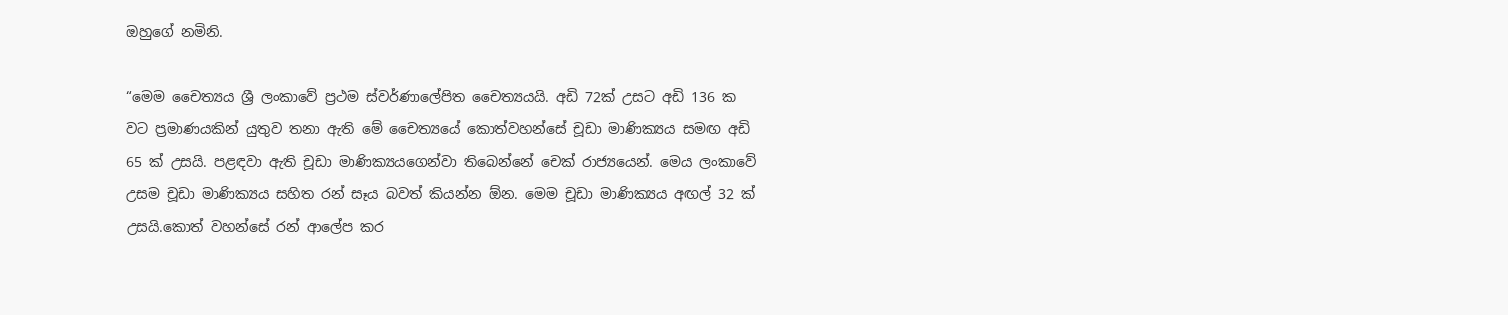ඔහුගේ නමිනි.

“මෙම චෛත්‍යය ශ්‍රී ලංකාවේ ප්‍රථම ස්වර්ණාලේපිත චෛත්‍යයයි. අඩි 72ක් උසට අඩි 136 ක වට ප්‍රමාණයකින් යුතුව තනා ඇති මේ චෛත්‍යයේ කොත්වහන්සේ චූඩා මාණික්‍යය සමඟ අඩි 65 ක් උසයි. පළඳවා ඇති චූඩා මාණික්‍යයගෙන්වා තිබෙන්නේ චෙක් රාජ්‍යයෙන්. මෙය ලංකාවේ උසම චූඩා මාණික්‍යය සහිත රන් සෑය බවත් කියන්න ඕන. මෙම චූඩා මාණික්‍යය අඟල් 32 ක් උසයි.කොත් වහන්සේ රන් ආලේප කර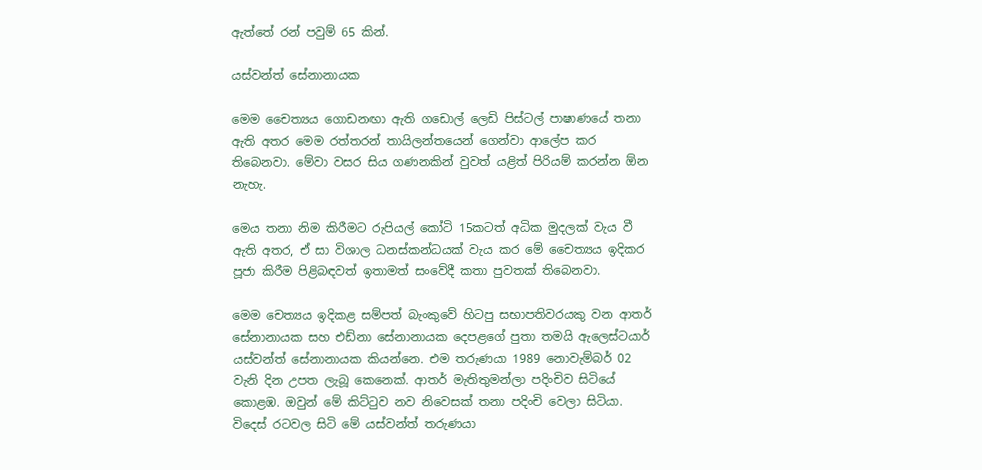ඇත්තේ රන් පවුම් 65 කින්.

යස්වන්ත් සේනානායක

මෙම චෛත්‍යය ගොඩනඟා ඇති ගඩොල් ලෙඩි පිස්ටල් පාෂාණයේ තනා ඇති අතර මෙම රත්තරන් තායිලන්තයෙන් ගෙන්වා ආලේප කර තිබෙනවා. මේවා වසර සිය ගණනකින් වුවත් යළිත් පිරියම් කරන්න ඕන නැහැ.

මෙය තනා නිම කිරීමට රුපියල් කෝටි 15කටත් අධික මුදලක් වැය වී ඇති අතර, ඒ සා විශාල ධනස්කන්ධයක් වැය කර මේ චෛත්‍යය ඉදිකර පූජා කිරීම පිළිබඳවත් ඉතාමත් සංවේදී කතා පුවතක් තිබෙනවා.

මෙම චෙත්‍යය ඉදිකළ සම්පත් බැංකුවේ හිටපු සභාපතිවරයකු වන ආතර් සේනානායක සහ එඩ්නා සේනානායක දෙපළගේ පුතා තමයි ඇලෙස්ටයාර් යස්වන්ත් සේනානායක කියන්නෙ. එම තරුණයා 1989 නොවැම්බර් 02 වැනි දින උපත ලැබූ කෙනෙක්. ආතර් මැතිතුමන්ලා පදිංචිව සිටියේ කොළඹ. ඔවුන් මේ කිට්ටුව නව නිවෙසක් තනා පදිංචි වෙලා සිටියා. විදෙස් රටවල සිටි මේ යස්වන්ත් තරුණයා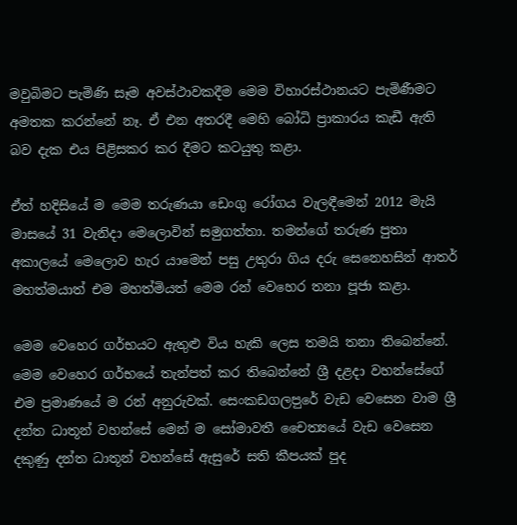මවුබිමට පැමිණි සෑම අවස්ථාවකදීම මෙම විහාරස්ථානයට පැමිණීමට අමතක කරන්නේ නෑ. ඒ එන අතරදී මෙහි බෝධි ප්‍රාකාරය කැඩී ඇති බව දැක එය පිළිසකර කර දීමට කටයුතු කළා.

ඒත් හදිසියේ ම මෙම තරුණයා ඩෙංගු රෝගය වැලඳීමෙන් 2012 මැයි මාසයේ 31 වැනිදා මෙලොවින් සමුගත්තා. තමන්ගේ තරුණ පුතා අකාලයේ මෙලොව හැර යාමෙන් පසු උතුරා ගිය දරු සෙනෙහසින් ආතර් මහත්මයා‍ත් එම මහත්මියත් මෙම රන් වෙහෙර තනා පූජා කළා.

මෙම වෙහෙර ගර්භයට ඇතුළු විය හැකි ලෙස තමයි තනා තිබෙන්නේ. මෙම වෙහෙර ගර්භයේ තැන්පත් කර තිබෙන්නේ ශ්‍රී දළදා වහන්සේගේ එම ප්‍රමාණයේ ම රන් අනුරුවක්. සෙංකඩගලප‍ුරේ වැඩ වෙසෙන වාම ශ්‍රී දන්ත ධාතූන් වහන්සේ මෙන් ම සෝමාවතී චෛත්‍යයේ වැඩ වෙසෙන දකුණු දන්ත ධාතූන් වහන්සේ ඇසුරේ සති කීපයක් පුද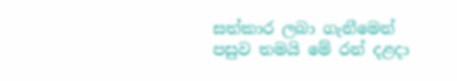සත්කාර ලබා ගැනීමෙන් පසුව තමයි මේ රන් දළදා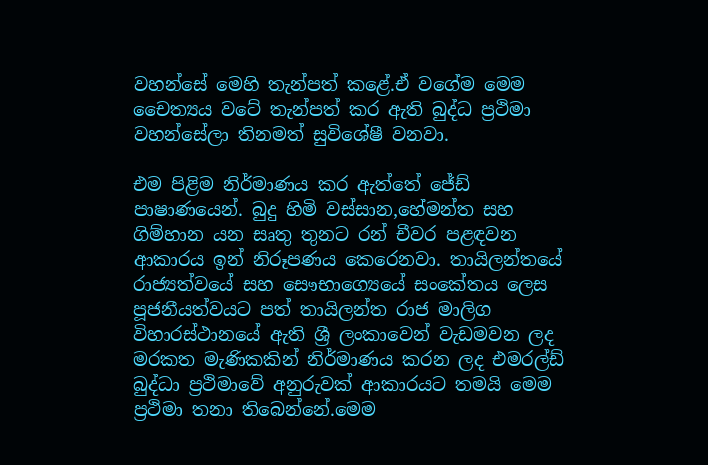වහන්සේ මෙහි තැන්පත් කළේ.ඒ වගේම මෙම චෛත්‍යය වටේ තැන්පත් කර ඇති බුද්ධ ප්‍රථිමා වහන්සේලා තිනමත් සුවිශේෂී වනවා.

එම පිළිම නිර්මාණය කර ඇත්තේ ජේඩ් පාෂාණයෙන්. බුදු හිමි වස්සාන,හේමන්ත සහ ගිම්හාන යන සෘතු තුනට රන් චීවර පළඳවන ආකාරය ඉන් නිරූපණය කෙරෙනවා. තායිලන්තයේ රාජ්‍යත්වයේ සහ සෞභාග්‍යෙයේ සංකේතය ලෙස පූජනීයත්වයට පත් තායිලන්ත රාජ මාලිග විහාරස්ථානයේ ඇති ශ්‍රී ලංකාවෙන් වැඩමවන ලද මරකත මැණිකකින් නිර්මාණය කරන ලද එමරල්ඩ් බුද්ධා ප්‍රථිමාවේ අනුරුවක් ආකාරයට තමයි මෙම ප්‍රථිමා තනා තිබෙන්නේ.මෙම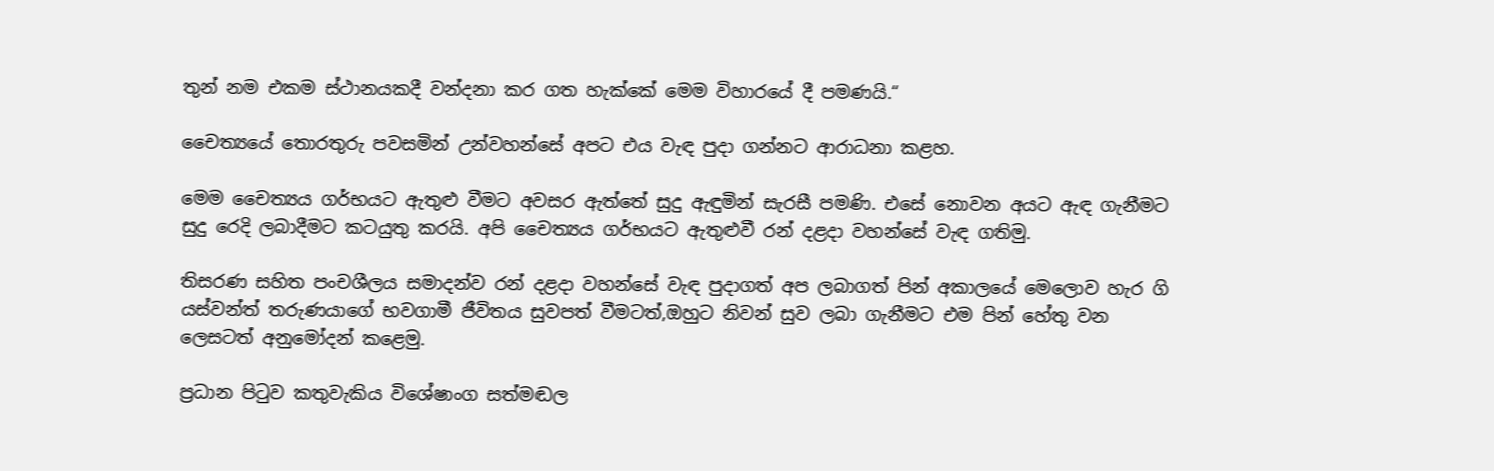තුන් නම එකම ස්ථානයකදී වන්දනා කර ගත හැක්කේ මෙම විහාරයේ දී පමණයි.“

චෛත්‍යයේ තොරතුරු පවසමින් උන්වහන්සේ අපට එය වැඳ පුදා ගන්නට ආරාධනා කළහ.

මෙම චෛත්‍යය ගර්භයට ඇතුළු වීමට අවසර ඇත්තේ සුදු ඇඳුමින් සැරසී පමණි. එසේ නොවන අයට ඇඳ ගැනීමට සුදු රෙදි ලබාදීමට කටයුතු කරයි. අපි චෛත්‍යය ගර්භයට ඇතුළුවී රන් දළදා වහන්සේ වැඳ ගතිමු.

තිසරණ සහිත පංචශීලය සමාදන්ව රන් දළදා වහන්සේ වැඳ පුදාගත් අප ලබාගත් පින් අකාලයේ මෙලොව හැර ගි යස්වන්ත් තරුණයාගේ භවගාමී ජීවිතය සුවපත් වීමටත්,ඔහුට නිවන් සුව ලබා ගැනීමට එම පින් හේතු වන ලෙසටත් අනුමෝදන් කළෙමු.

ප්‍රධාන පිටුව කතුවැකිය විශේෂාංග සත්මඬල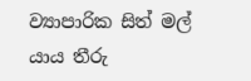ව්‍යාපාරික සිත් මල් යාය තීරු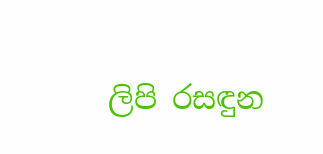ලිපි රසඳුන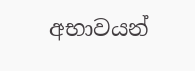අභාවයන්